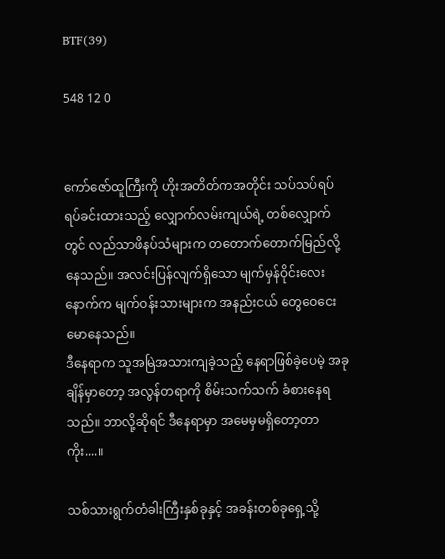BTF(39)

548 12 0


ကော်ဇော်ထူကြီးကို ဟိုးအတိတ်ကအတိုင်း သပ်သပ်ရပ်ရပ်ခင်းထားသည့် လျှောက်လမ်းကျယ်ရဲ့ တစ်လျှောက်တွင် လည်သာဖိနပ်သံများက တတောက်တောက်မြည်လို့နေသည်။ အလင်းပြန်လျက်ရှိသော မျက်မှန်ဝိုင်းလေးနောက်က မျက်ဝန်းသားများက အနည်းငယ် တွေဝေငေးမောနေသည်။
ဒီနေရာက သူအမြဲအသားကျခဲ့သည့် နေရာဖြစ်ခဲ့ပေမဲ့ အခုချိန်မှာတော့ အလွန်တရာကို စိမ်းသက်သက် ခံစားနေရသည်။ ဘာလို့ဆိုရင် ဒီနေရာမှာ အမေမှမရှိတော့တာကိုး....။

သစ်သားရွက်တံခါးကြီးနှစ်ခုနှင့် အခန်းတစ်ခုရှေ့သို့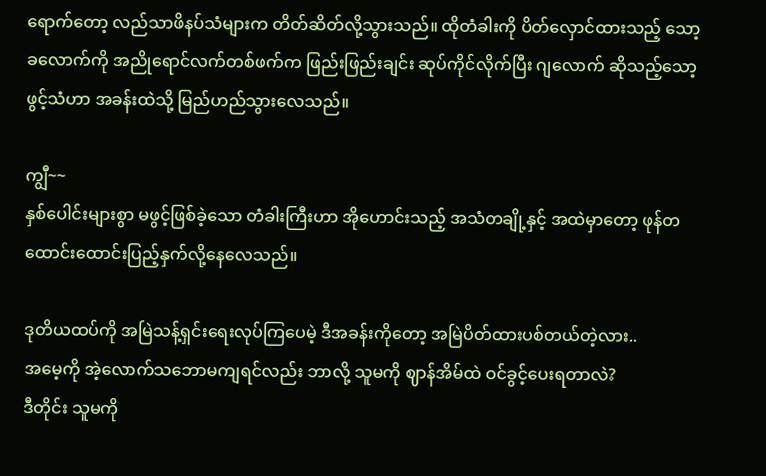ရောက်တော့ လည်သာဖိနပ်သံများက တိတ်ဆိတ်လို့သွားသည်။ ထိုတံခါးကို ပိတ်လှောင်ထားသည့် သော့ခလောက်ကို အညိုရောင်လက်တစ်ဖက်က ဖြည်းဖြည်းချင်း ဆုပ်ကိုင်လိုက်ပြီး ဂျလောက် ဆိုသည့်သော့ဖွင့်သံဟာ အခန်းထဲသို့ မြည်ဟည်သွားလေသည်။

ကျွီ~~
နှစ်ပေါင်းများစွာ မဖွင့်ဖြစ်ခဲ့သော တံခါးကြီးဟာ အိုဟောင်းသည့် အသံတချို့နှင့် အထဲမှာတော့ ဖုန်တထောင်းထောင်းပြည့်နှက်လို့နေလေသည်။

ဒုတိယထပ်ကို အမြဲသန့်ရှင်းရေးလုပ်ကြပေမဲ့ ဒီအခန်းကိုတော့ အမြဲပိတ်ထားပစ်တယ်တဲ့လား..
အမေ့ကို အဲ့လောက်သဘောမကျရင်လည်း ဘာလို့ သူမကို ဈာန်အိမ်ထဲ ဝင်ခွင့်ပေးရတာလဲ?
ဒီတိုင်း သူမကို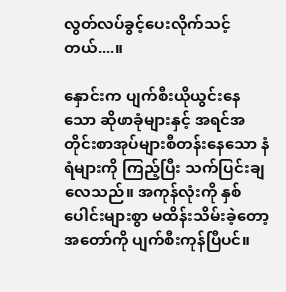လွတ်လပ်ခွင့်ပေးလိုက်သင့်တယ်....။

နှောင်းက ပျက်စီးယိုယွင်းနေသော ဆိုဖာခုံများနှင့် အရင်အတိုင်းစာအုပ်များစီတန်းနေသော နံရံများကို ကြည့်ပြီး သက်ပြင်းချလေသည်။ အကုန်လုံးကို နှစ်ပေါင်းများစွာ မထိန်းသိမ်းခဲ့တော့ အတော်ကို ပျက်စီးကုန်ပြီပင်။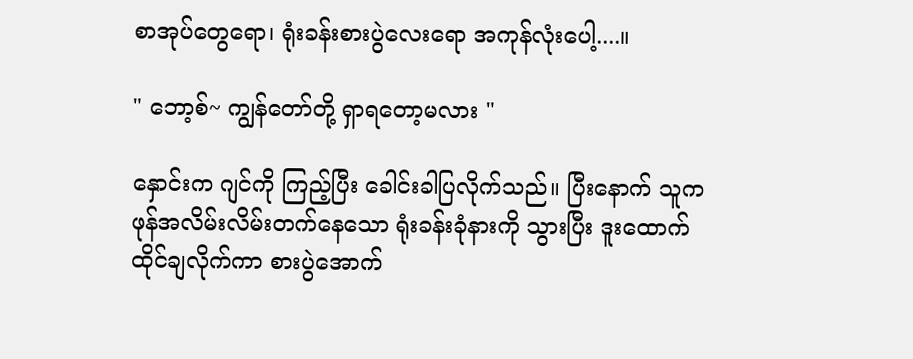စာအုပ်တွေရော၊ ရုံးခန်းစားပွဲလေးရော အကုန်လုံးပေါ့....။

" ဘော့စ်~ ကျွန်တော်တို့ ရှာရတော့မလား "

နှောင်းက ဂျင်ကို ကြည့်ပြီး ခေါင်းခါပြလိုက်သည်။ ပြီးနောက် သူက ဖုန်အလိမ်းလိမ်းတက်နေသော ရုံးခန်းခုံနားကို သွားပြီး ဒူးထောက်ထိုင်ချလိုက်ကာ စားပွဲအောက်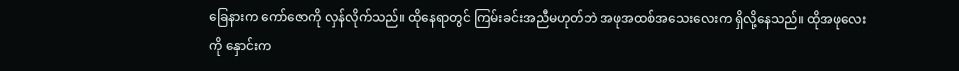ခြေနားက ကော်ဇောကို လှန်လိုက်သည်။ ထိုနေရာတွင် ကြမ်းခင်းအညီမဟုတ်ဘဲ အဖုအထစ်အသေးလေးက ရှိလို့နေသည်။ ထိုအဖုလေးကို နှောင်းက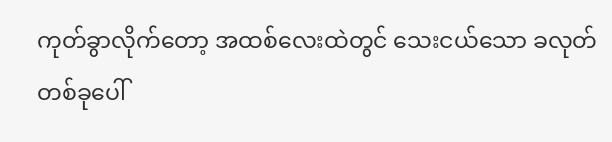ကုတ်ခွာလိုက်တော့ အထစ်လေးထဲတွင် သေးငယ်သော ခလုတ်တစ်ခုပေါ်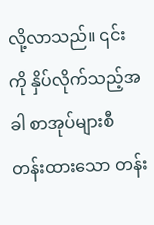လို့လာသည်။ ၎င်းကို နှိပ်လိုက်သည့်အခါ စာအုပ်များစီတန်းထားသော တန်း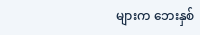များက ဘေးနှစ်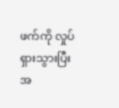ဖက်ကို လှုပ်ရှားသွားပြီး အ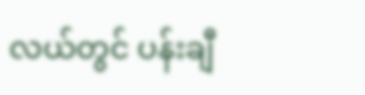လယ်တွင် ပန်းချီ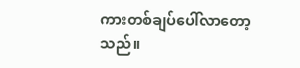ကားတစ်ချပ်ပေါ်လာတော့သည်။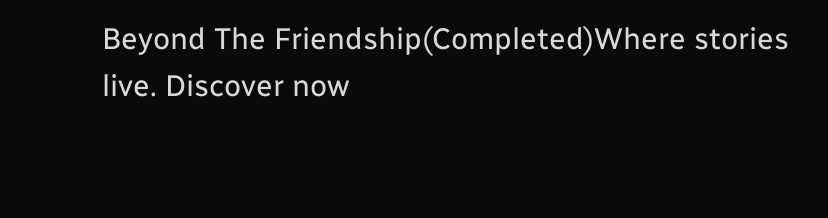Beyond The Friendship(Completed)Where stories live. Discover now